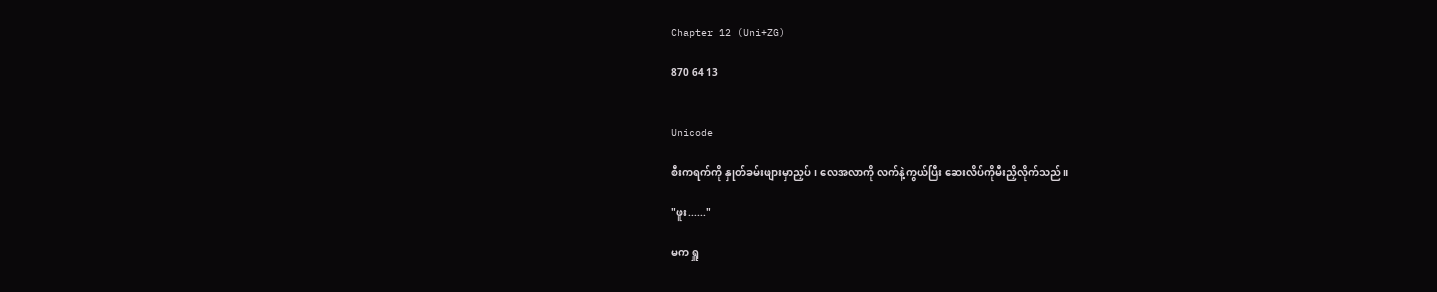Chapter 12 (Uni+ZG)

870 64 13


Unicode

စီးကရက်ကို နှုတ်ခမ်းဖျားမှာညှပ်၊ လေအလာကို လက်နဲ့ကွယ်ပြီး ဆေးလိပ်ကိုမီးညှိလိုက်သည်။

"ဖူး......"

မက ရှူ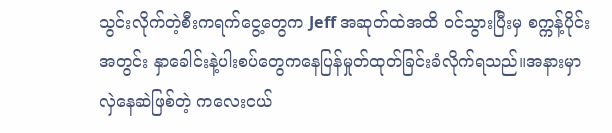သွင်းလိုက်တဲ့စီးကရက်ငွေ့တွေက Jeff အဆုတ်ထဲအထိ ၀င်သွားပြီးမှ စက္ကန့်ပိုင်းအတွင်း နှာခေါင်းနဲ့ပါးစပ်တွေကနေပြန်မှုတ်ထုတ်ခြင်းခံလိုက်ရသည်။အနားမှာ လှဲနေဆဲဖြစ်တဲ့ ကလေးငယ်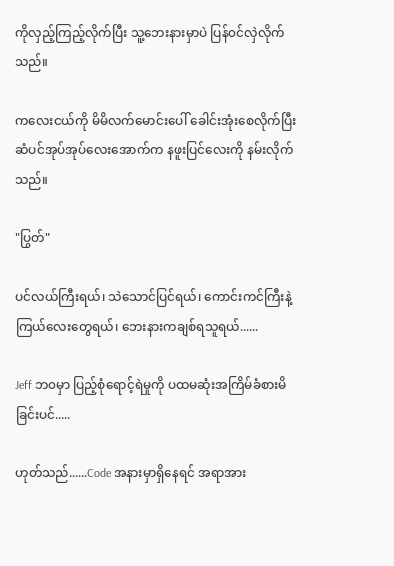ကိုလှည့်ကြည့်လိုက်ပြီး သူ့ဘေးနားမှာပဲ ပြန်၀င်လှဲလိုက်သည်။

ကလေးငယ်ကို မိမိလက်မောင်းပေါ် ခေါင်းအုံးစေလိုက်ပြီး ဆံပင်အုပ်အုပ်လေးအောက်က နဖူးပြင်လေးကို နမ်းလိုက်သည်။

"ပြွတ်"

ပင်လယ်ကြီးရယ်၊ သဲသောင်ပြင်ရယ်၊ ကောင်းကင်ကြီးနဲ့ကြယ်လေးတွေရယ်၊ ဘေးနားကချစ်ရသူရယ်......

Jeff ဘ၀မှာ ပြည့်စုံရောင့်ရဲမှုကို ပထမဆုံးအကြိမ်ခံစားမိခြင်းပင်.....

ဟုတ်သည်......Code အနားမှာရှိနေရင် အရာအား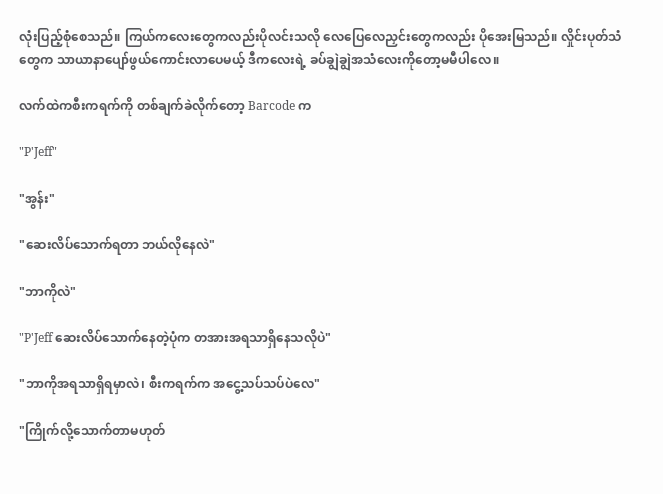လုံးပြည့်စုံစေသည်။ ကြယ်ကလေးတွေကလည်းပိုလင်းသလို လေပြေလေညှင်းတွေကလည်း ပိုအေးမြသည်။ လှိုင်းပုတ်သံတွေက သာယာနာပျော်ဖွယ်ကောင်းလာပေမယ့် ဒီကလေးရဲ့ ခပ်ချွဲချွဲအသံလေးကိုတော့မမီပါလေ။

လက်ထဲကစီးကရက်ကို တစ်ချက်ခဲလိုက်တော့ Barcode က

"P'Jeff"

"အွန်း"

"ဆေးလိပ်သောက်ရတာ ဘယ်လိုနေလဲ"

"ဘာကိုလဲ"

"P'Jeff ဆေးလိပ်သောက်နေတဲ့ပုံက တအားအရသာရှိနေသလိုပဲ"

"ဘာကိုအရသာရှိရမှာလဲ၊ စီးကရက်က အငွေ့သပ်သပ်ပဲလေ"

"ကြိုက်လို့သောက်တာမဟုတ်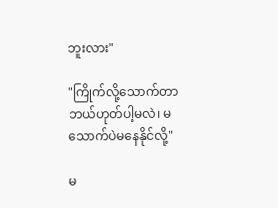ဘူးလား"

"ကြိုက်လို့သောက်တာဘယ်ဟုတ်ပါ့မလဲ၊ မသောက်ပဲမနေနိုင်လို့"

မ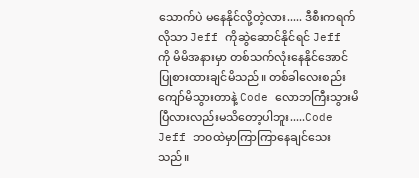သောက်ပဲ မနေနိုင်လို့တဲ့လား..... ဒီစီးကရက်လိုသာ Jeff ကိုဆွဲဆောင်နိုင်ရင် Jeff ကို မိမိအနားမှာ တစ်သက်လုံးနေနိုင်အောင် ပြုစားထားချင်မိသည်။ တစ်ခါလေးစည်းကျော်မိသွားတာနဲ့ Code လောဘကြီးသွားမိပြီလားလည်းမသိတော့ပါဘူး.....Code  Jeff ဘ၀ထဲမှာကြာကြာနေချင်သေးသည်။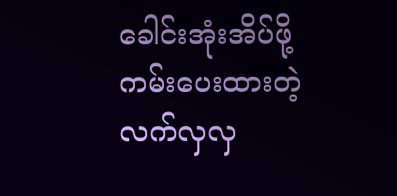ခေါင်းအုံးအိပ်ဖို့ကမ်းပေးထားတဲ့လက်လှလှ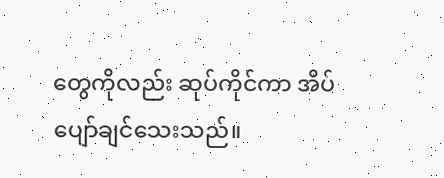တွေကိုလည်း ဆုပ်ကိုင်ကာ အိပ်ပျော်ချင်သေးသည်။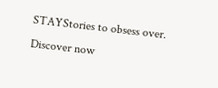STAYStories to obsess over. Discover now